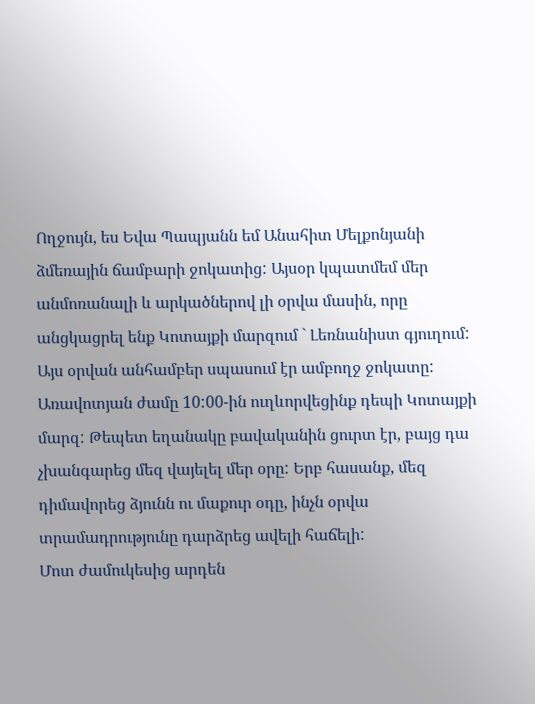Ողջույն, ես Եվա Պապյանն եմ Անահիտ Մելքոնյանի ձմեռային ճամբարի ջոկատից: Այսօր կպատմեմ մեր անմոռանալի և արկածներով լի օրվա մասին, որը անցկացրել ենք Կոտայքի մարզում ` Լեռնանիստ գյուղում:
Այս օրվան անհամբեր սպասում էր ամբողջ ջոկատը: Առավոտյան ժամը 10:00-ին ուղևորվեցինք դեպի Կոտայքի մարզ: Թեպետ եղանակը բավականին ցուրտ էր, բայց դա չխանգարեց մեզ վայելել մեր օրը: Երբ հասանք, մեզ դիմավորեց ձյունն ու մաքուր օդը, ինչն օրվա տրամադրությունը դարձրեց ավելի հաճելի:
Մոտ ժամուկեսից արդեն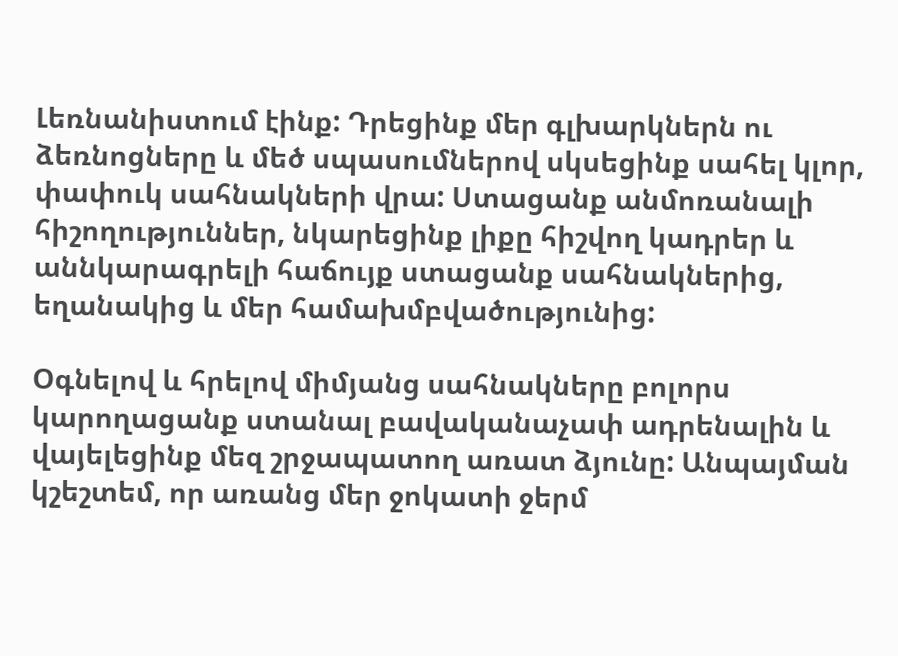Լեռնանիստում էինք: Դրեցինք մեր գլխարկներն ու ձեռնոցները և մեծ սպասումներով սկսեցինք սահել կլոր, փափուկ սահնակների վրա: Ստացանք անմոռանալի հիշողություններ, նկարեցինք լիքը հիշվող կադրեր և աննկարագրելի հաճույք ստացանք սահնակներից, եղանակից և մեր համախմբվածությունից:

Օգնելով և հրելով միմյանց սահնակները բոլորս կարողացանք ստանալ բավականաչափ ադրենալին և վայելեցինք մեզ շրջապատող առատ ձյունը: Անպայման կշեշտեմ, որ առանց մեր ջոկատի ջերմ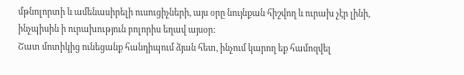մթնոլորտի և ամենասիրելի ուսուցիչների, այս օրը նույնքան հիշվող և ուրախ չէր լինի, ինչպիսին ի ուրախություն բոլորիս եղավ այսօր:
Շատ մոտիկից ունեցանք հանդիպում ձյան հետ, ինչում կարող եք համոզվել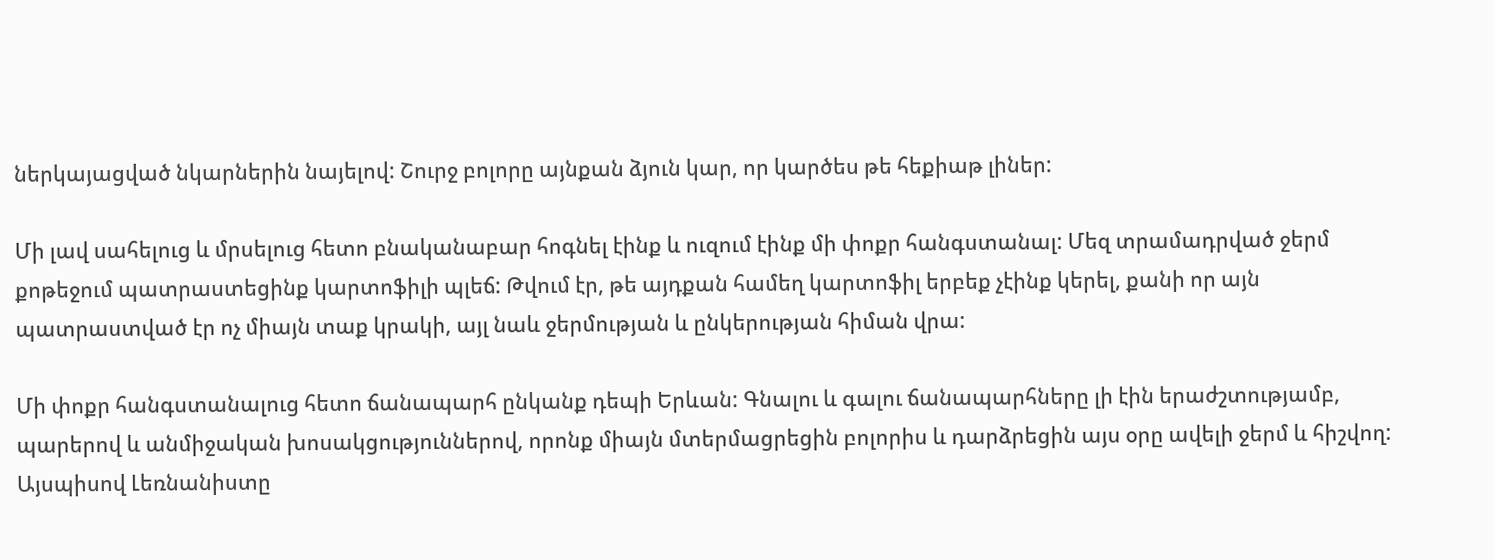ներկայացված նկարներին նայելով: Շուրջ բոլորը այնքան ձյուն կար, որ կարծես թե հեքիաթ լիներ:

Մի լավ սահելուց և մրսելուց հետո բնականաբար հոգնել էինք և ուզում էինք մի փոքր հանգստանալ: Մեզ տրամադրված ջերմ քոթեջում պատրաստեցինք կարտոֆիլի պլեճ: Թվում էր, թե այդքան համեղ կարտոֆիլ երբեք չէինք կերել, քանի որ այն պատրաստված էր ոչ միայն տաք կրակի, այլ նաև ջերմության և ընկերության հիման վրա:

Մի փոքր հանգստանալուց հետո ճանապարհ ընկանք դեպի Երևան: Գնալու և գալու ճանապարհները լի էին երաժշտությամբ, պարերով և անմիջական խոսակցություններով, որոնք միայն մտերմացրեցին բոլորիս և դարձրեցին այս օրը ավելի ջերմ և հիշվող: Այսպիսով Լեռնանիստը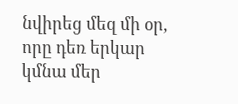նվիրեց մեզ մի օր, որը դեռ երկար կմնա մեր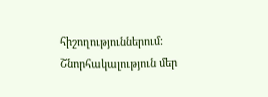հիշողություններում:
Շնորհակալություն մեր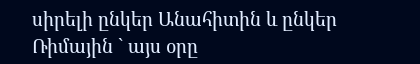սիրելի ընկեր Անահիտին և ընկեր Ռիմային ` այս օրը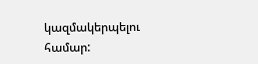կազմակերպելու համար: